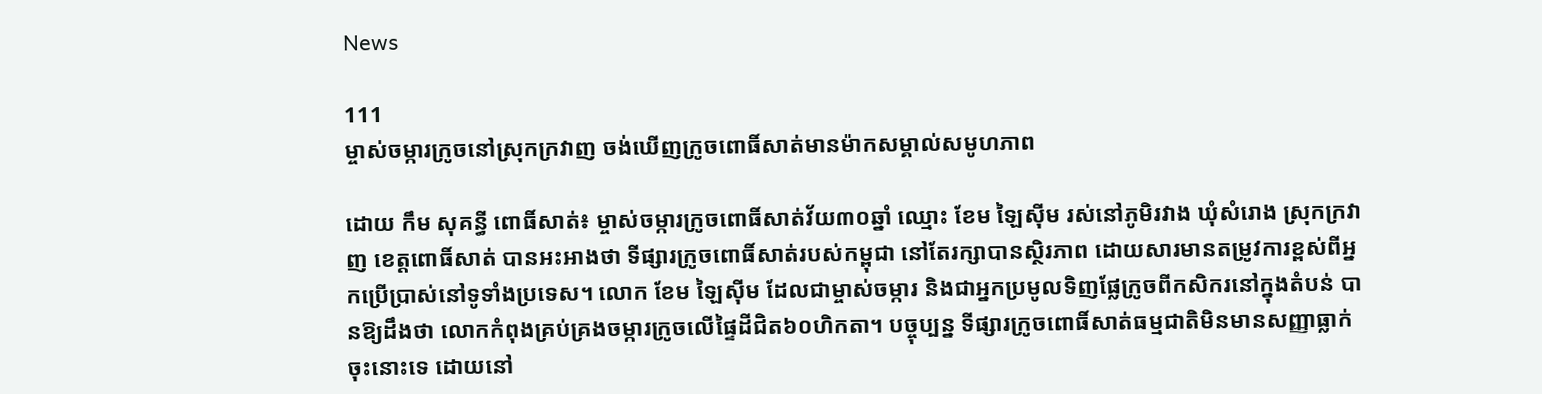News

111
ម្ចាស់ចម្ការក្រូចនៅស្រុកក្រវាញ ចង់ឃើញក្រូចពោធិ៍សាត់មានម៉ាកសម្គាល់សមូហភាព

ដោយ កឹម សុគន្ធី ពោធិ៍សាត់៖ ម្ចាស់ចម្ការក្រូចពោធិ៍សាត់វ័យ៣០ឆ្នាំ ឈ្មោះ ខែម ឡៃស៊ីម រស់នៅភូមិរវាង ឃុំសំរោង ស្រុកក្រវាញ ខេត្តពោធិ៍សាត់ បានអះអាងថា ទីផ្សារក្រូចពោធិ៍សាត់របស់កម្ពុជា នៅតែរក្សាបានស្ថិរភាព ដោយសារមានតម្រូវការខ្ពស់ពីអ្នកប្រើប្រាស់នៅទូទាំងប្រទេស។ លោក ខែម ឡៃស៊ីម ដែលជាម្ចាស់ចម្ការ និងជាអ្នកប្រមូលទិញផ្លែក្រូចពីកសិករនៅក្នុងតំបន់ បានឱ្យដឹងថា លោកកំពុងគ្រប់គ្រងចម្ការក្រូចលើផ្ទៃដីជិត៦០ហិកតា។ បច្ចុប្បន្ន ទីផ្សារក្រូចពោធិ៍សាត់ធម្មជាតិមិនមានសញ្ញាធ្លាក់ចុះនោះទេ ដោយនៅ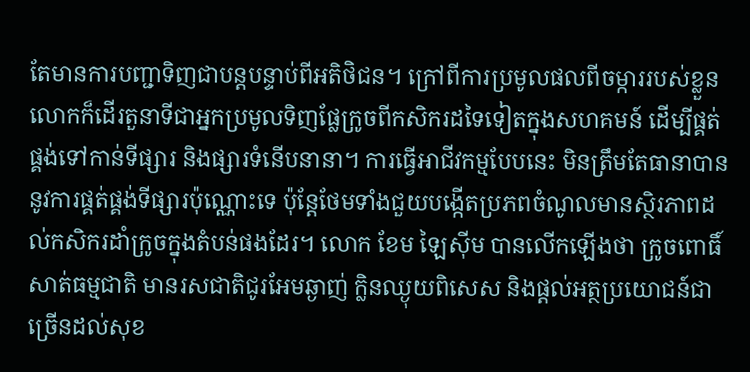តែមានការបញ្ជាទិញជាបន្តបន្ទាប់ពីអតិថិជន។ ក្រៅពីការប្រមូលផលពីចម្ការរបស់ខ្លួន លោកក៏ដើរតួនាទីជាអ្នកប្រមូលទិញផ្លែក្រូចពីកសិករដទៃទៀតក្នុងសហគមន៍ ដើម្បីផ្គត់ផ្គង់ទៅកាន់ទីផ្សារ និងផ្សារទំនើបនានា។ ការធ្វើអាជីវកម្មបែបនេះ មិនត្រឹមតែធានាបាននូវការផ្គត់ផ្គង់ទីផ្សារប៉ុណ្ណោះទេ ប៉ុន្តែថែមទាំងជួយបង្កើតប្រភពចំណូលមានស្ថិរភាពដល់កសិករដាំក្រូចក្នុងតំបន់ផងដែរ។ លោក ខែម ឡៃស៊ីម បានលើកឡើងថា ក្រូចពោធិ៍សាត់ធម្មជាតិ មានរសជាតិជូរអែមឆ្ងាញ់ ក្លិនឈ្ងុយពិសេស និងផ្តល់អត្ថប្រយោជន៍ជាច្រើនដល់សុខ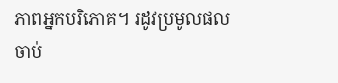ភាពអ្នកបរិភោគ។ រដូវប្រមូលផលចាប់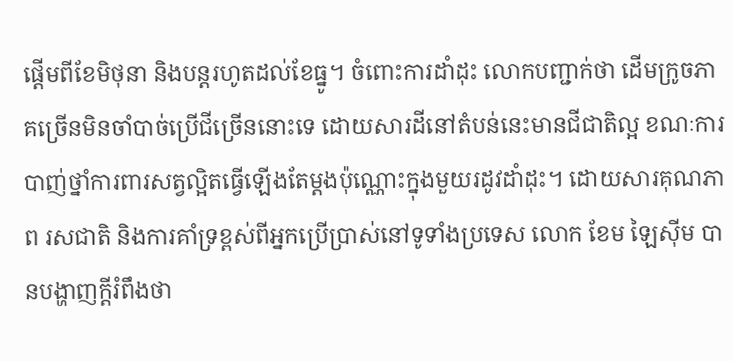ផ្តើមពីខែមិថុនា និងបន្តរហូតដល់ខែធ្នូ។ ចំពោះការដាំដុះ លោកបញ្ជាក់ថា ដើមក្រូចភាគច្រើនមិនចាំបាច់ប្រើជីច្រើននោះទេ ដោយសារដីនៅតំបន់នេះមានជីជាតិល្អ ខណៈការបាញ់ថ្នាំការពារសត្វល្អិតធ្វើឡើងតែម្តងប៉ុណ្ណោះក្នុងមួយរដូវដាំដុះ។ ដោយសារគុណភាព រសជាតិ និងការគាំទ្រខ្ពស់ពីអ្នកប្រើប្រាស់នៅទូទាំងប្រទេស លោក ខែម ឡៃស៊ីម បានបង្ហាញក្តីរំពឹងថា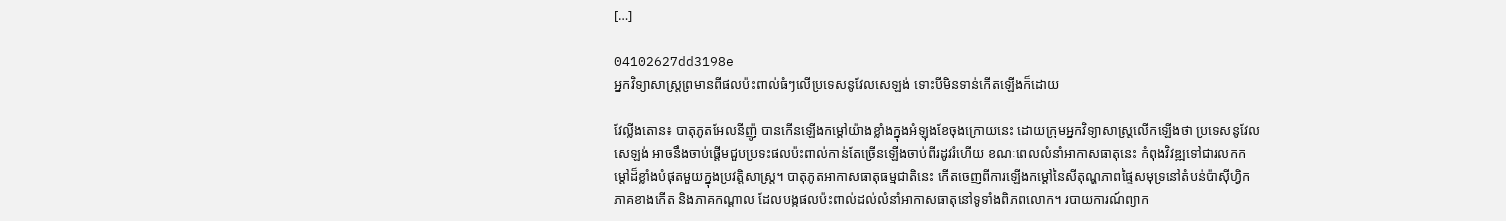[…]

04102627dd3198e
អ្នកវិទ្យាសាស្ត្រព្រមានពីផលប៉ះពាល់ធំៗលើប្រទេសនូវែលសេឡង់ ទោះបីមិនទាន់កើតឡើងក៏ដោយ

វែល្លីងតោន៖ បាតុភូតអែលនីញ៉ូ បានកើនឡើងកម្ដៅយ៉ាងខ្លាំងក្នុងអំឡុងខែចុងក្រោយនេះ ដោយក្រុមអ្នកវិទ្យាសាស្ត្រលើកឡើងថា ប្រទេសនូវែលសេឡង់ អាចនឹងចាប់ផ្តើមជួបប្រទះផលប៉ះពាល់កាន់តែច្រើនឡើងចាប់ពីរដូវរំហើយ ខណៈពេលលំនាំអាកាសធាតុនេះ កំពុងវិវឌ្ឍទៅជារលកកម្ដៅដ៏ខ្លាំងបំផុតមួយក្នុងប្រវត្តិសាស្ត្រ។ បាតុភូតអាកាសធាតុធម្មជាតិនេះ កើតចេញពីការឡើងកម្ដៅនៃសីតុណ្ហភាពផ្ទៃសមុទ្រនៅតំបន់ប៉ាស៊ីហ្វិកភាគខាងកើត និងភាគកណ្តាល ដែលបង្កផលប៉ះពាល់ដល់លំនាំអាកាសធាតុនៅទូទាំងពិភពលោក។ របាយការណ៍ព្យាក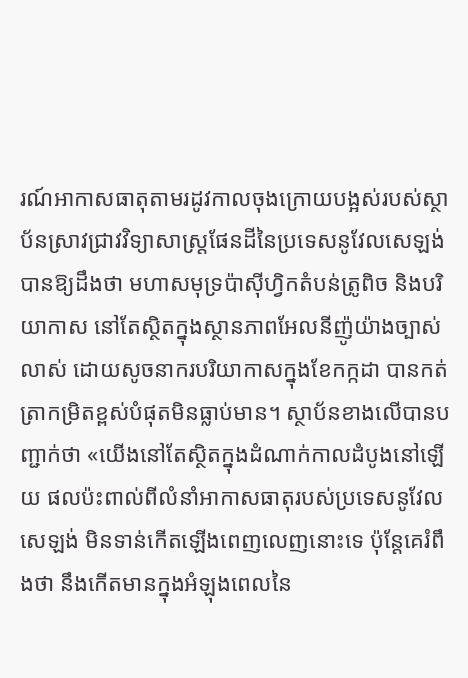រណ៍អាកាសធាតុតាមរដូវកាលចុងក្រោយបង្អស់របស់ស្ថាប័នស្រាវជ្រាវវិទ្យាសាស្ត្រផែនដីនៃប្រទេសនូវែលសេឡង់ បានឱ្យដឹងថា មហាសមុទ្រប៉ាស៊ីហ្វិកតំបន់ត្រូពិច និងបរិយាកាស នៅតែស្ថិតក្នុងស្ថានភាពអែលនីញ៉ូយ៉ាងច្បាស់លាស់ ដោយសូចនាករបរិយាកាសក្នុងខែកក្កដា បានកត់ត្រាកម្រិតខ្ពស់បំផុតមិនធ្លាប់មាន។ ស្ថាប័នខាងលើបានបញ្ជាក់ថា «យើងនៅតែស្ថិតក្នុងដំណាក់កាលដំបូងនៅឡើយ ផលប៉ះពាល់ពីលំនាំអាកាសធាតុរបស់ប្រទេសនូវែលសេឡង់ មិនទាន់កើតឡើងពេញលេញនោះទេ ប៉ុន្តែគេរំពឹងថា នឹងកើតមានក្នុងអំឡុងពេលនៃ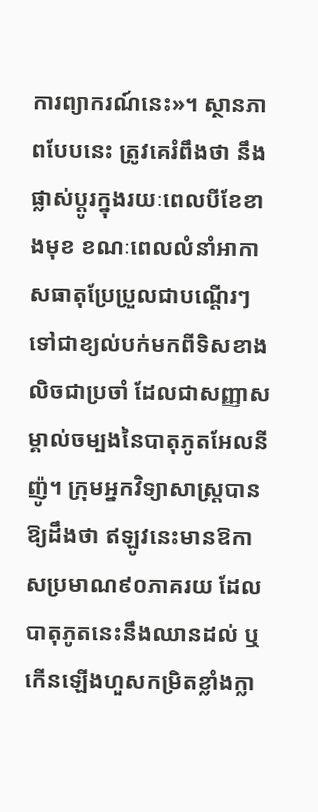ការព្យាករណ៍នេះ»។ ស្ថានភាពបែបនេះ ត្រូវគេរំពឹងថា នឹងផ្លាស់ប្តូរក្នុងរយៈពេលបីខែខាងមុខ ខណៈពេលលំនាំអាកាសធាតុប្រែប្រួលជាបណ្តើរៗទៅជាខ្យល់បក់មកពីទិសខាងលិចជាប្រចាំ ដែលជាសញ្ញាសម្គាល់ចម្បងនៃបាតុភូតអែលនីញ៉ូ។ ក្រុមអ្នកវិទ្យាសាស្ត្របានឱ្យដឹងថា ឥឡូវនេះមានឱកាសប្រមាណ៩០ភាគរយ ដែលបាតុភូតនេះនឹងឈានដល់ ឬកើនឡើងហួសកម្រិតខ្លាំងក្លា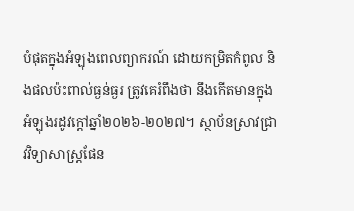បំផុតក្នុងអំឡុងពេលព្យាករណ៍ ដោយកម្រិតកំពូល និងផលប៉ះពាល់ធ្ងន់ធ្ងរ ត្រូវគេរំពឹងថា នឹងកើតមានក្នុងអំឡុងរដូវក្តៅឆ្នាំ២០២៦-២០២៧។ ស្ថាប័នស្រាវជ្រាវវិទ្យាសាស្ត្រផែន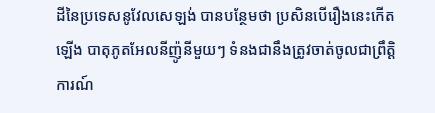ដីនៃប្រទេសនូវែលសេឡង់ បានបន្ថែមថា ប្រសិនបើរឿងនេះកើតឡើង បាតុភូតអែលនីញ៉ូនីមួយៗ ទំនងជានឹងត្រូវចាត់ចូលជាព្រឹត្តិការណ៍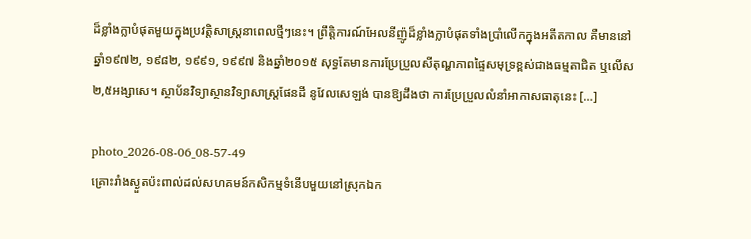ដ៏ខ្លាំងក្លាបំផុតមួយក្នុងប្រវត្តិសាស្ត្រនាពេលថ្មីៗនេះ។ ព្រឹត្តិការណ៍អែលនីញ៉ូដ៏ខ្លាំងក្លាបំផុតទាំងប្រាំលើកក្នុងអតីតកាល គឺមាននៅឆ្នាំ១៩៧២, ១៩៨២, ១៩៩១, ១៩៩៧ និងឆ្នាំ២០១៥ សុទ្ធតែមានការប្រែប្រួលសីតុណ្ហភាពផ្ទៃសមុទ្រខ្ពស់ជាងធម្មតាជិត ឬលើស២,៥អង្សាសេ។ ស្ថាប័នវិទ្យាស្ថានវិទ្យាសាស្ត្រផែនដី នូវែលសេឡង់ បានឱ្យដឹងថា ការប្រែប្រួលលំនាំអាកាសធាតុនេះ […]

photo_2026-08-06_08-57-49
គ្រោះរាំងស្ងួតប៉ះពាល់ដល់សហគមន៍កសិកម្មទំនើបមួយនៅស្រុកឯក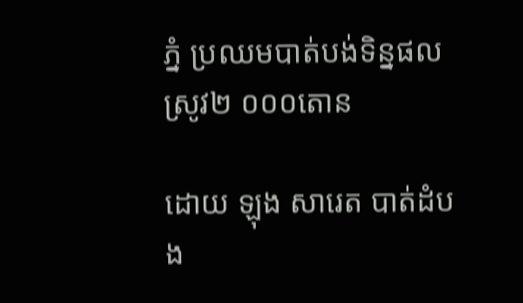ភ្នំ ប្រឈមបាត់បង់ទិន្នផលស្រូវ២ ០០០តោន

ដោយ ឡុង សារេត បាត់ដំបង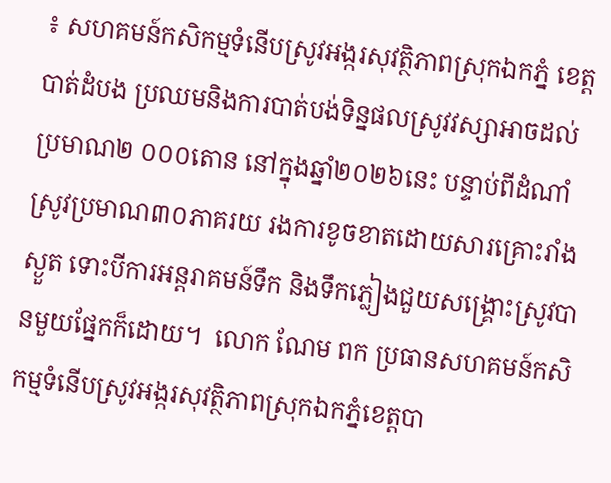៖ សហគមន៍កសិកម្មទំនើបស្រូវអង្ករសុវត្ថិភាពស្រុកឯកភ្នំ ខេត្តបាត់ដំបង ប្រឈមនិងការបាត់បង់ទិន្នផលស្រូវវស្សាអាចដល់ប្រមាណ២ ០០០តោន នៅក្នុងឆ្នាំ២០២៦នេះ បន្ទាប់ពីដំណាំស្រូវប្រមាណ៣០ភាគរយ រងការខូចខាតដោយសារគ្រោះរាំងស្ងួត ទោះបីការអន្តរាគមន៍ទឹក និងទឹកភ្លៀងជួយសង្គ្រោះស្រូវបានមួយផ្នែកក៏ដោយ។  លោក ណែម ពក ប្រធានសហគមន៍កសិកម្មទំនើបស្រូវអង្ករសុវត្ថិភាពស្រុកឯកភ្នំខេត្តបា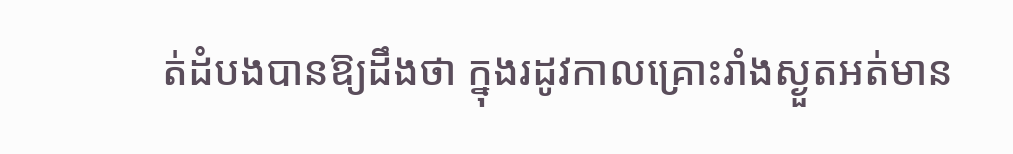ត់ដំបងបានឱ្យដឹងថា ក្នុងរដូវកាលគ្រោះរាំងស្ងួតអត់មាន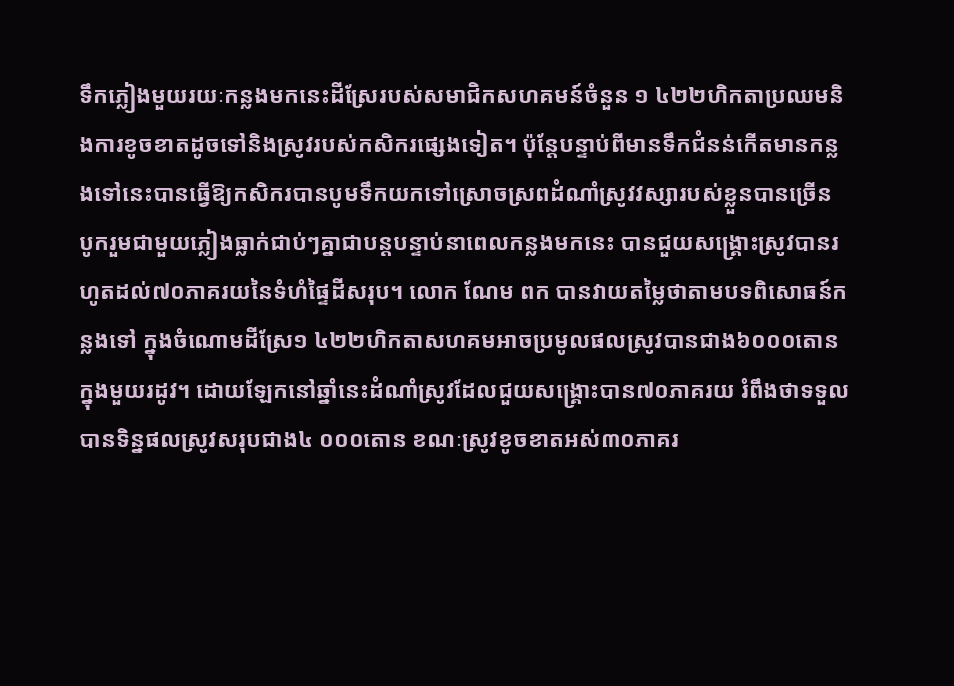ទឹកភ្លៀងមួយរយៈកន្លងមកនេះដីស្រែរបស់សមាជិកសហគមន៍ចំនួន ១ ៤២២ហិកតាប្រឈមនិងការខូចខាតដូចទៅនិងស្រូវរបស់កសិករផ្សេងទៀត។ ប៉ុន្តែបន្ទាប់ពីមានទឹកជំនន់កើតមានកន្លងទៅនេះបានធ្វើឱ្យកសិករបានបូមទឹកយកទៅស្រោចស្រពដំណាំស្រូវវស្សារបស់ខ្លួនបានច្រើន បូករួមជាមួយភ្លៀងធ្លាក់ជាប់ៗគ្នាជាបន្តបន្ទាប់នាពេលកន្លងមកនេះ បានជួយសង្គ្រោះស្រូវបានរហូតដល់៧០ភាគរយនៃទំហំផ្ទៃដីសរុប។ លោក ណែម ពក បានវាយតម្លៃថាតាមបទពិសោធន៍កន្លងទៅ ក្នុងចំណោមដីស្រែ១ ៤២២ហិកតាសហគមអាចប្រមូលផលស្រូវបានជាង៦០០០តោនក្នុងមួយរដូវ។ ដោយឡែកនៅឆ្នាំនេះដំណាំស្រូវដែលជួយសង្គ្រោះបាន៧០ភាគរយ រំពឹងថាទទួលបានទិន្នផលស្រូវសរុបជាង៤ ០០០តោន ខណៈស្រូវខូចខាតអស់៣០ភាគរ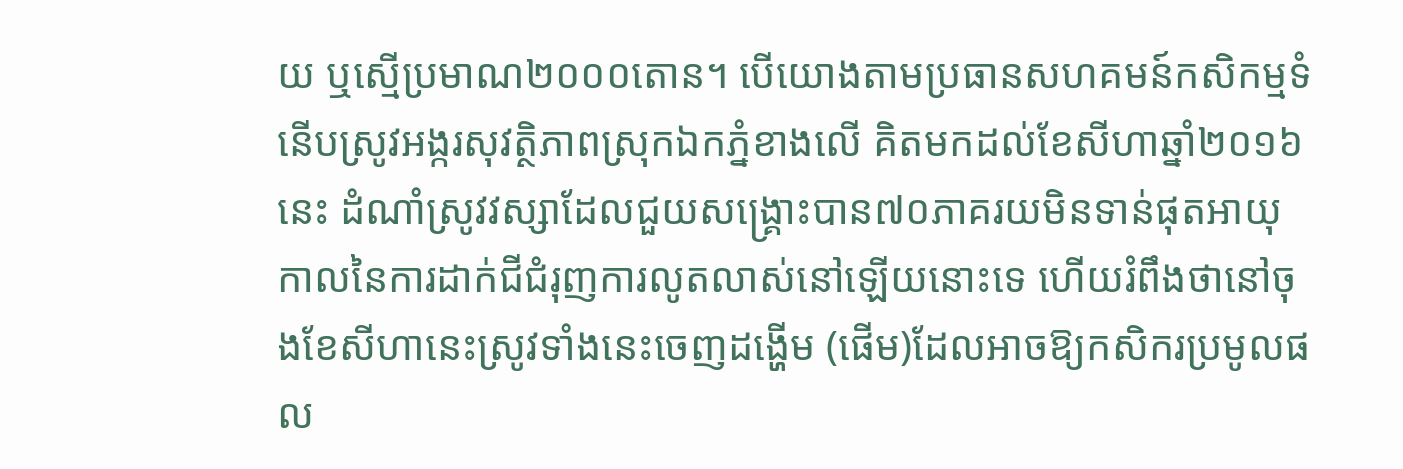យ ឬស្មើប្រមាណ២០០០តោន។ បើយោងតាមប្រធានសហគមន៍កសិកម្មទំនើបស្រូវអង្ករសុវត្ថិភាពស្រុកឯកភ្នំខាងលើ គិតមកដល់ខែសីហាឆ្នាំ២០១៦នេះ ដំណាំស្រូវវស្សាដែលជួយសង្គ្រោះបាន៧០ភាគរយមិនទាន់ផុតអាយុកាលនៃការដាក់ជីជំរុញការលូតលាស់នៅឡើយនោះទេ ហើយរំពឹងថានៅចុងខែសីហានេះស្រូវទាំងនេះចេញដង្ហើម (ផើម)ដែលអាចឱ្យកសិករប្រមូលផល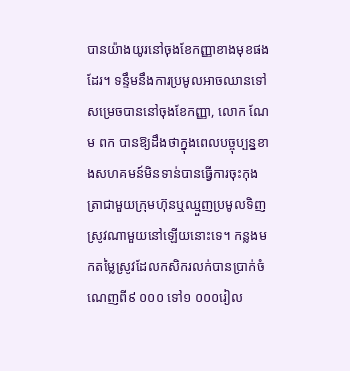បានយ៉ាងយូរនៅចុងខែកញ្ញាខាងមុខផងដែរ។ ទន្ទឹមនឹងការប្រមូលអាចឈានទៅសម្រេចបាននៅចុងខែកញ្ញា, លោក ណែម ពក បានឱ្យដឹងថាក្នុងពេលបច្ចុប្បន្នខាងសហគមន៍មិនទាន់បានធ្វើការចុះកុងត្រាជាមួយក្រុមហ៊ុនឬឈ្មួញប្រមូលទិញស្រូវណាមួយនៅឡើយនោះទេ។ កន្លងមកតម្លៃស្រូវដែលកសិករលក់បានប្រាក់ចំណេញពី៩ ០០០ ទៅ១ ០០០រៀល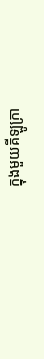ក្នុងមួយគីឡូក្រា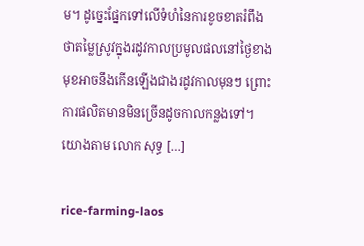ម។ ដូច្នេះផ្នែកទៅលើទំហំនៃការខូចខាតរំពឹងថាតម្លៃស្រូវក្នុងរដូវកាលប្រមូលផលនៅថ្ងៃខាងមុខអាចនឹងកើនឡើងជាងរដូវកាលមុនៗ ព្រោះការផលិតមានមិនច្រើនដូចកាលកន្លងទៅ។ យោងតាម លោក សុទ្ធ […]

rice-farming-laos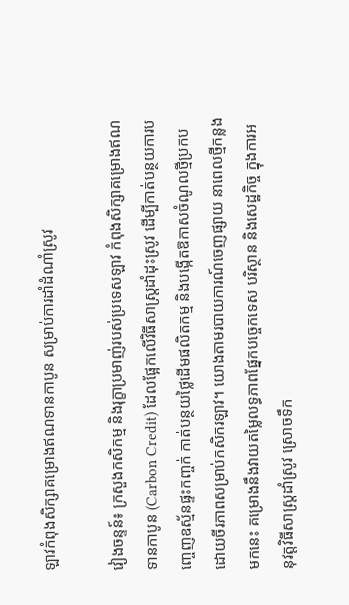ឡាវកំពុងសិក្សាគម្រោងឥណទានកាបូន សម្រាប់ការដាំដំណាំស្រូវ

វៀងចន្ទន៍៖ ក្រសួងកសិកម្ម និងរុក្ខាប្រមាញ់របស់ប្រទេសឡាវ កំពុងសិក្សាគម្រោងឥណទានកាបូន (Carbon Credit) ដែលផ្អែកលើវិធីសាស្ត្រដាំដុះស្រូវ ដើម្បីកាត់បន្ថយការបញ្ចេញឧស្ម័នផ្ទះកញ្ចក់ កាត់បន្ថយថ្លៃដើមផលិតកម្ម និងបង្កើតឱកាសចំណូលថ្មីប្រកបដោយចីរភាពសម្រាប់កសិករឡាវ។ យោងតាមរបាយការណ៍ចេញផ្សាយ នាពេលថ្មីកន្លងមកនេះ គម្រោងនឹងវាយតម្លៃលទ្ធភាពផ្នែកបច្ចេកទេស បរិស្ថាន និងសេដ្ឋកិច្ច ក្នុងការអនុវត្តវិធីសាស្ត្រដាំស្រូវ ស្រោចទឹក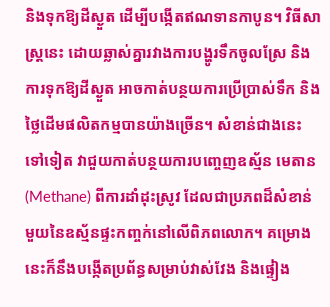និងទុកឱ្យដីស្ងួត ដើម្បីបង្កើតឥណទានកាបូន។ វិធីសាស្ត្រនេះ ដោយឆ្លាស់គ្នារវាងការបង្ហូរទឹកចូលស្រែ និងការទុកឱ្យដីស្ងួត អាចកាត់បន្ថយការប្រើប្រាស់ទឹក និងថ្លៃដើមផលិតកម្មបានយ៉ាងច្រើន។ សំខាន់ជាងនេះទៅទៀត វាជួយកាត់បន្ថយការបញ្ចេញឧស្ម័ន មេតាន (Methane) ពីការដាំដុះស្រូវ ដែលជាប្រភពដ៏សំខាន់មួយនៃឧស្ម័នផ្ទះកញ្ចក់នៅលើពិភពលោក។ គម្រោងនេះក៏នឹងបង្កើតប្រព័ន្ធសម្រាប់វាស់វែង និងផ្ទៀង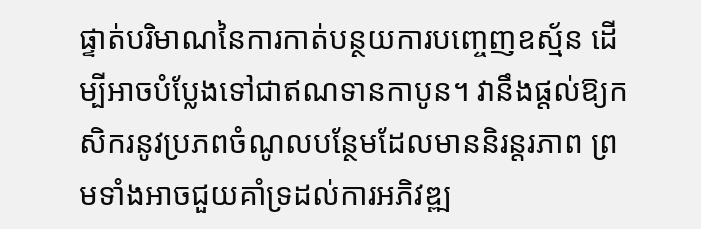ផ្ទាត់បរិមាណនៃការកាត់បន្ថយការបញ្ចេញឧស្ម័ន ដើម្បីអាចបំប្លែងទៅជាឥណទានកាបូន។ វានឹងផ្តល់ឱ្យកសិករនូវប្រភពចំណូលបន្ថែមដែលមាននិរន្តរភាព ព្រមទាំងអាចជួយគាំទ្រដល់ការអភិវឌ្ឍ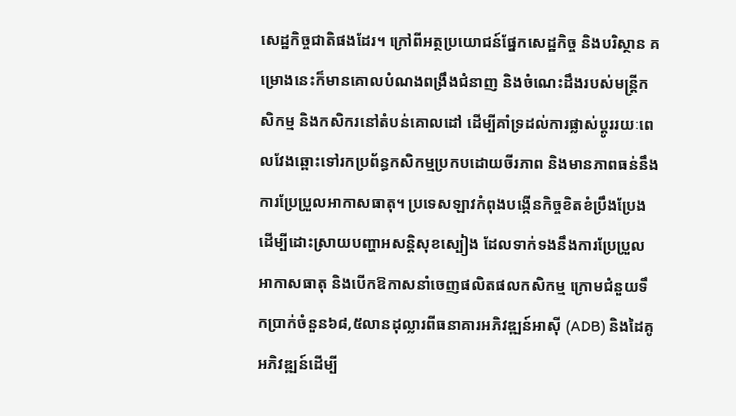សេដ្ឋកិច្ចជាតិផងដែរ។ ក្រៅពីអត្ថប្រយោជន៍ផ្នែកសេដ្ឋកិច្ច និងបរិស្ថាន គម្រោងនេះក៏មានគោលបំណងពង្រឹងជំនាញ និងចំណេះដឹងរបស់មន្ត្រីកសិកម្ម និងកសិករនៅតំបន់គោលដៅ ដើម្បីគាំទ្រដល់ការផ្លាស់ប្តូររយៈពេលវែងឆ្ពោះទៅរកប្រព័ន្ធកសិកម្មប្រកបដោយចីរភាព និងមានភាពធន់នឹងការប្រែប្រួលអាកាសធាតុ។ ប្រទេសឡាវកំពុងបង្កើនកិច្ចខិតខំប្រឹងប្រែងដើម្បីដោះស្រាយបញ្ហាអសន្តិសុខស្បៀង ដែលទាក់ទងនឹងការប្រែប្រួលអាកាសធាតុ និងបើកឱកាសនាំចេញផលិតផលកសិកម្ម ក្រោមជំនួយទឹកប្រាក់ចំនួន៦៨,៥លានដុល្លារពីធនាគារអភិវឌ្ឍន៍អាស៊ី (ADB) និងដៃគូអភិវឌ្ឍន៍ដើម្បី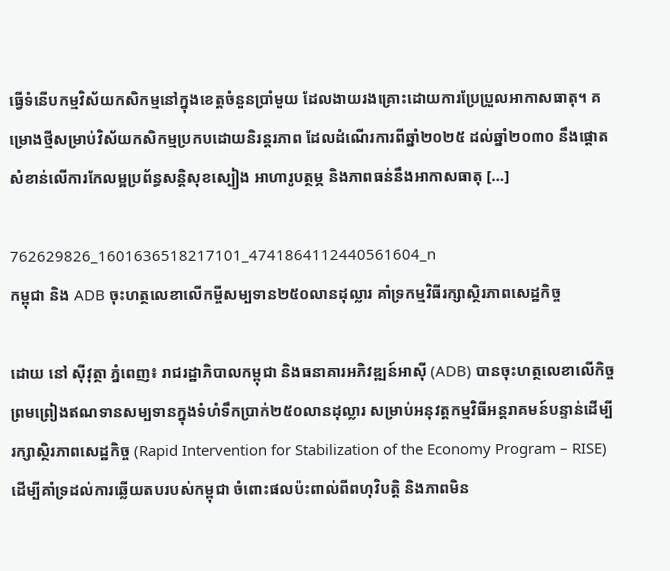ធ្វើទំនើបកម្មវិស័យកសិកម្មនៅក្នុងខេត្តចំនួនប្រាំមួយ ដែលងាយរងគ្រោះដោយការប្រែប្រួលអាកាសធាតុ។ គម្រោងថ្មីសម្រាប់វិស័យកសិកម្មប្រកបដោយនិរន្តរភាព ដែលដំណើរការពីឆ្នាំ២០២៥ ដល់ឆ្នាំ២០៣០ នឹងផ្តោតសំខាន់លើការកែលម្អប្រព័ន្ធសន្តិសុខស្បៀង អាហារូបត្ថម្ភ និងភាពធន់នឹងអាកាសធាតុ […]

762629826_1601636518217101_4741864112440561604_n
កម្ពុជា និង ADB ចុះហត្ថលេខាលើកម្ចីសម្បទាន២៥០លានដុល្លារ គាំទ្រកម្មវិធីរក្សាស្ថិរភាពសេដ្ឋកិច្ច

ដោយ នៅ ស៊ីវុត្ថា ភ្នំពេញ៖ រាជរដ្ឋាភិបាលកម្ពុជា និងធនាគារអភិវឌ្ឍន៍អាស៊ី (ADB) បានចុះហត្ថលេខាលើកិច្ចព្រមព្រៀងឥណទានសម្បទានក្នុងទំហំទឹកប្រាក់២៥០លានដុល្លារ សម្រាប់អនុវត្តកម្មវិធីអន្តរាគមន៍បន្ទាន់ដើម្បីរក្សាស្ថិរភាពសេដ្ឋកិច្ច (Rapid Intervention for Stabilization of the Economy Program – RISE) ដើម្បីគាំទ្រដល់ការឆ្លើយតបរបស់កម្ពុជា ចំពោះផលប៉ះពាល់ពីពហុវិបត្តិ និងភាពមិន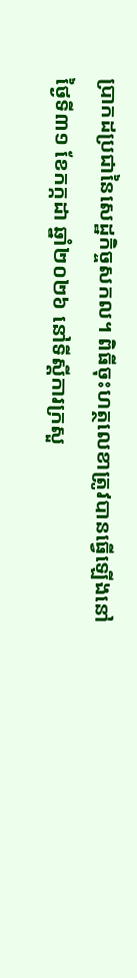ប្រាកដប្រជានៃសេដ្ឋកិច្ចសកល។ ពិធីចុះហត្ថលេខាត្រូវបានធ្វើឡើងនៅថ្ងៃទី៣១ ខែកក្កដា ឆ្នាំ២០២៦ នៅទីស្តីការក្រសួ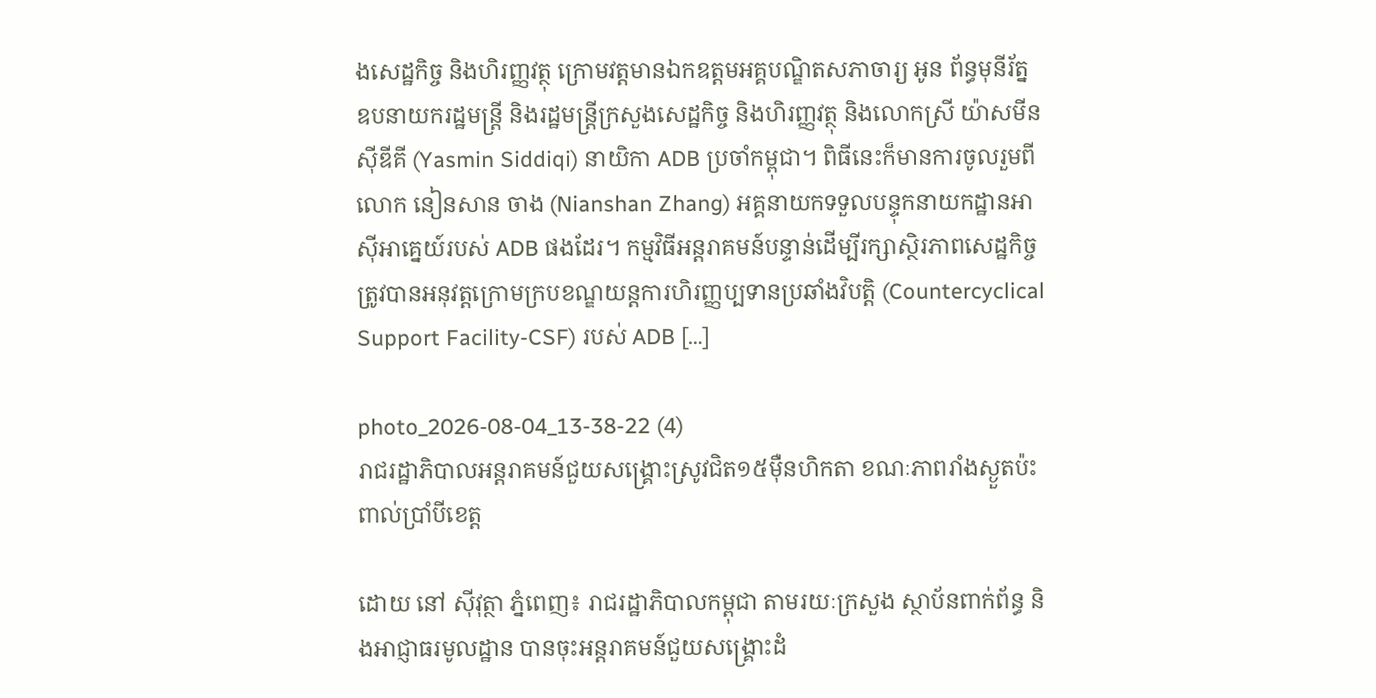ងសេដ្ឋកិច្ច និងហិរញ្ញវត្ថុ ក្រោមវត្តមានឯកឧត្តមអគ្គបណ្ឌិតសភាចារ្យ អូន ព័ន្ធមុនីរ័ត្ន ឧបនាយករដ្ឋមន្ត្រី និងរដ្ឋមន្ត្រីក្រសួងសេដ្ឋកិច្ច និងហិរញ្ញវត្ថុ និងលោកស្រី យ៉ាសមីន ស៊ីឌីគី (Yasmin Siddiqi) នាយិកា ADB ប្រចាំកម្ពុជា។ ពិធីនេះក៏មានការចូលរួមពីលោក នៀនសាន ចាង (Nianshan Zhang) អគ្គនាយកទទួលបន្ទុកនាយកដ្ឋានអាស៊ីអាគ្នេយ៍របស់ ADB ផងដែរ។ កម្មវិធីអន្តរាគមន៍បន្ទាន់ដើម្បីរក្សាស្ថិរភាពសេដ្ឋកិច្ចត្រូវបានអនុវត្តក្រោមក្របខណ្ឌយន្តការហិរញ្ញប្បទានប្រឆាំងវិបត្តិ (Countercyclical Support Facility-CSF) របស់ ADB […]

photo_2026-08-04_13-38-22 (4)
រាជរដ្ឋាភិបាលអន្តរាគមន៍ជួយសង្គ្រោះស្រូវជិត១៥ម៉ឺនហិកតា ខណៈភាពរាំងស្ងួតប៉ះពាល់ប្រាំបីខេត្ត

ដោយ នៅ ស៊ីវុត្ថា ភ្នំពេញ៖ រាជរដ្ឋាភិបាលកម្ពុជា តាមរយៈក្រសួង ស្ថាប័នពាក់ព័ន្ធ និងអាជ្ញាធរមូលដ្ឋាន បានចុះអន្តរាគមន៍ជួយសង្គ្រោះដំ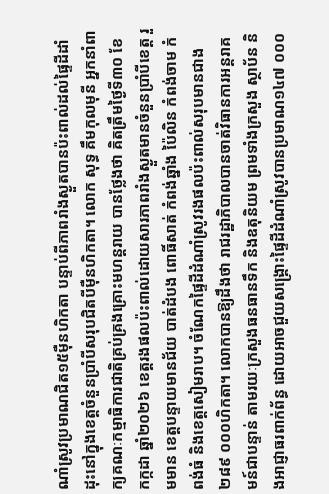ណាំស្រូវប្រមាណជិត១៥ម៉ឺនហិកតា បន្ទាប់ពីភាពរាំងស្ងួតបានប៉ះពាល់ដល់ផ្ទៃដីដាំដុះនៅក្នុងខេត្តចំនួនប្រាំបីសរុបជិតបីម៉ឺនហិកតា។ លោក សុទ្ធ គឹមកុលមុនី អ្នកនាំពាក្យគណៈកម្មាធិការជាតិគ្រប់គ្រងគ្រោះមហន្តរាយ បានថ្លែងថា គិតត្រឹមថ្ងៃទី៣០ ខែកក្កដា ឆ្នាំ២០២៦ ខេត្តរងផលប៉ះពាល់ដោយសារភាពរាំងស្ងួតមានចំនួនប្រាំបីខេត្ត រួមមាន ខេត្តបន្ទាយមានជ័យ បាត់ដំបង ពោធិ៍សាត់ កំពង់ឆ្នាំង ប៉ៃលិន កំពង់ចាម កំពង់ធំ និងខេត្តសៀមរាប។ ចំណែកផ្ទៃដីដំណាំស្រូវរងផលប៉ះពាល់សរុបមានជាង២៨៩ ០០០ហិកតា។ លោកបានឱ្យដឹងថា រាជរដ្ឋាភិបាលបានចាត់វិធានការអន្តរាគមន៍ជាបន្ទាន់ តាមរយៈក្រសួងធនធានទឹក និងឧតុនិយម ព្រមទាំងក្រសួង ស្ថាប័ន និងអាជ្ញាធរពាក់ព័ន្ធ ដោយអាចជួយសង្គ្រោះផ្ទៃដីដំណាំស្រូវបានប្រមាណ១៤៧ ០០០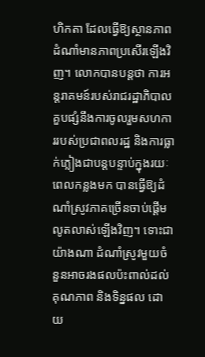ហិកតា ដែលធ្វើឱ្យស្ថានភាពដំណាំមានភាពប្រសើរឡើងវិញ។ លោកបានបន្តថា ការអន្តរាគមន៍របស់រាជរដ្ឋាភិបាល គួបផ្សំនឹងការចូលរួមសហការរបស់ប្រជាពលរដ្ឋ និងការធ្លាក់ភ្លៀងជាបន្តបន្ទាប់ក្នុងរយៈពេលកន្លងមក បានធ្វើឱ្យដំណាំស្រូវភាគច្រើនចាប់ផ្តើមលូតលាស់ឡើងវិញ។ ទោះជាយ៉ាងណា ដំណាំស្រូវមួយចំនួនអាចរងផលប៉ះពាល់ដល់គុណភាព និងទិន្នផល ដោយ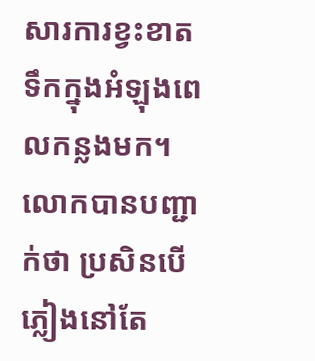សារការខ្វះខាតទឹកក្នុងអំឡុងពេលកន្លងមក។ លោកបានបញ្ជាក់ថា ប្រសិនបើភ្លៀងនៅតែ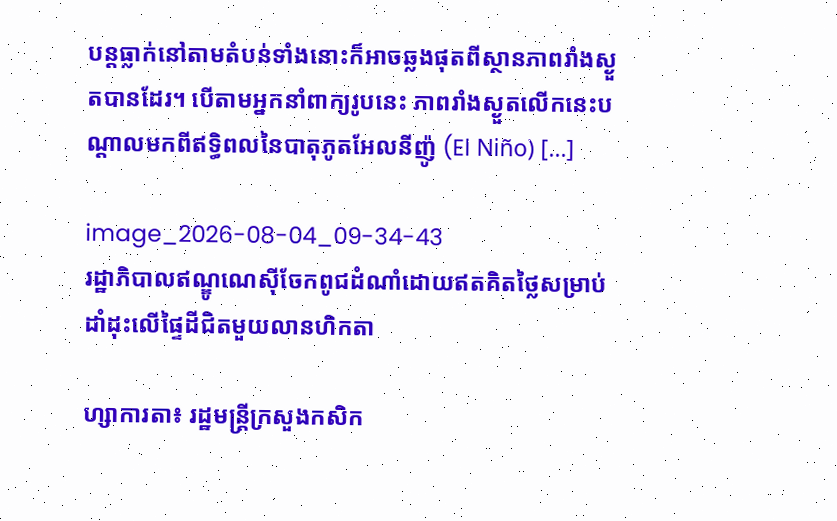បន្តធ្លាក់នៅតាមតំបន់ទាំងនោះក៏អាចឆ្លងផុតពីស្ថានភាពរាំងស្ងួតបានដែរ។ បើតាមអ្នកនាំពាក្យរូបនេះ ភាពរាំងស្ងួតលើកនេះបណ្តាលមកពីឥទ្ធិពលនៃបាតុភូតអែលនីញ៉ូ (El Niño) […]

image_2026-08-04_09-34-43
រដ្ឋាភិបាលឥណ្ឌូណេស៊ីចែកពូជដំណាំដោយឥតគិតថ្លៃសម្រាប់ដាំដុះលើផ្ទៃដីជិតមួយលានហិកតា

ហ្សាការតា៖ រដ្ឋមន្ត្រីក្រសួងកសិក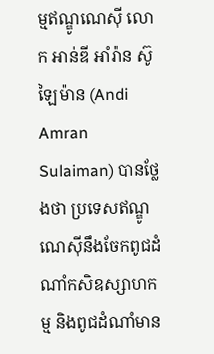ម្មឥណ្ឌូណេស៊ី លោក អាន់ឌី អាំរ៉ាន ស៊ូឡៃម៉ាន (Andi Amran Sulaiman) បានថ្លែងថា ប្រទេសឥណ្ឌូណេស៊ីនឹងចែកពូជដំណាំកសិឧស្សាហកម្ម និងពូជដំណាំមាន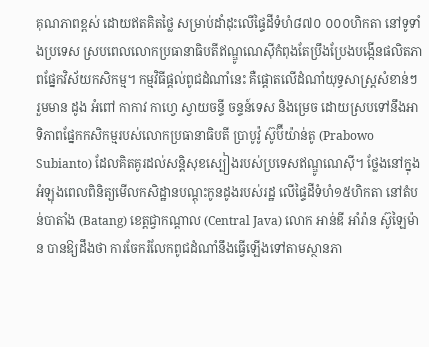គុណភាពខ្ពស់ ដោយឥតគិតថ្លៃ សម្រាប់ដាំដុះលើផ្ទៃដីទំហំ៨៧០ ០០០ហិកតា នៅទូទាំងប្រទេស ស្របពេលលោកប្រធានាធិបតីឥណ្ឌូណេស៊ីកំពុងតែប្រឹងប្រែងបង្កើនផលិតភាពផ្នែកវិស័យកសិកម្ម។ កម្មវិធីផ្តល់ពូជដំណាំនេះ គឺផ្តោតលើដំណាំយុទ្ធសាស្ត្រសំខាន់ៗ រួមមាន ដូង អំពៅ កាកាវ កាហ្វេ ស្វាយចន្ទី ចន្ទន៍ទេស និងម្រេច ដោយស្របទៅនឹងអាទិភាពផ្នែកកសិកម្មរបស់លោកប្រធានាធិបតី ប្រាបូវ៉ូ ស៊ូប៊ីយ៉ាន់តូ (Prabowo Subianto) ដែលគិតគូរដល់សន្តិសុខស្បៀងរបស់ប្រទេសឥណ្ឌូណេស៊ី។ ថ្លែងនៅក្នុងអំឡុងពេលពិនិត្យមើលកសិដ្ឋានបណ្តុះកូនដូងរបស់រដ្ឋ លើផ្ទៃដីទំហំ១៥ហិកតា នៅតំបន់បាតាំង (Batang) ខេត្តជ្វាកណ្តាល (Central Java) លោក អាន់ឌី អាំរ៉ាន ស៊ូឡៃម៉ាន បានឱ្យដឹងថា ការចែករំលែកពូជដំណាំនឹងធ្វើឡើងទៅតាមស្ថានភា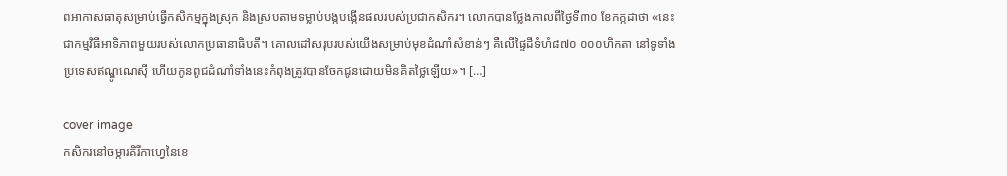ពអាកាសធាតុសម្រាប់ធ្វើកសិកម្មក្នុងស្រុក និងស្របតាមទម្លាប់បង្កបង្កើនផលរបស់ប្រជាកសិករ។ លោកបានថ្លែងកាលពីថ្ងៃទី៣០ ខែកក្កដាថា «នេះជាកម្មវិធីអាទិភាពមួយរបស់លោកប្រធានាធិបតី។ គោលដៅសរុបរបស់យើងសម្រាប់មុខដំណាំសំខាន់ៗ គឺលើផ្ទៃដីទំហំ៨៧០ ០០០ហិកតា នៅទូទាំងប្រទេសឥណ្ឌូណេស៊ី ហើយកូនពូជដំណាំទាំងនេះកំពុងត្រូវបានចែកជូនដោយមិនគិតថ្លៃឡើយ»។ […]

cover image
កសិករនៅចម្ការគិរីកាហ្វេនៃខេ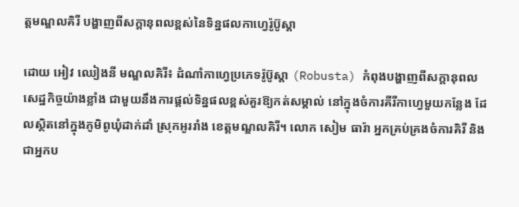ត្តមណ្ឌលគិរី បង្ហាញពីសក្តានុពលខ្ពស់នៃទិន្នផលកាហ្វេរ៉ូប៊ូស្តា

ដោយ អៀវ ឈៀងនី មណ្ឌលគិរី៖ ដំណាំកាហ្វេប្រភេទរ៉ូប៊ូស្តា (Robusta) កំពុងបង្ហាញពីសក្តានុពលសេដ្ឋកិច្ចយ៉ាងខ្លាំង ជាមួយនឹងការផ្តល់ទិន្នផលខ្ពស់គួរឱ្យកត់សម្គាល់ នៅក្នុងចំការគីរីកាហ្វេមួយកន្លែង ដែលស្ថិតនៅក្នុងភូមិពូឃុំដាក់ដាំ ស្រុកអូររាំង ខេត្តមណ្ឌលគិរី។ លោក សៀម ធារ៉ា អ្នកគ្រប់គ្រងចំការគិរី និងជាអ្នកប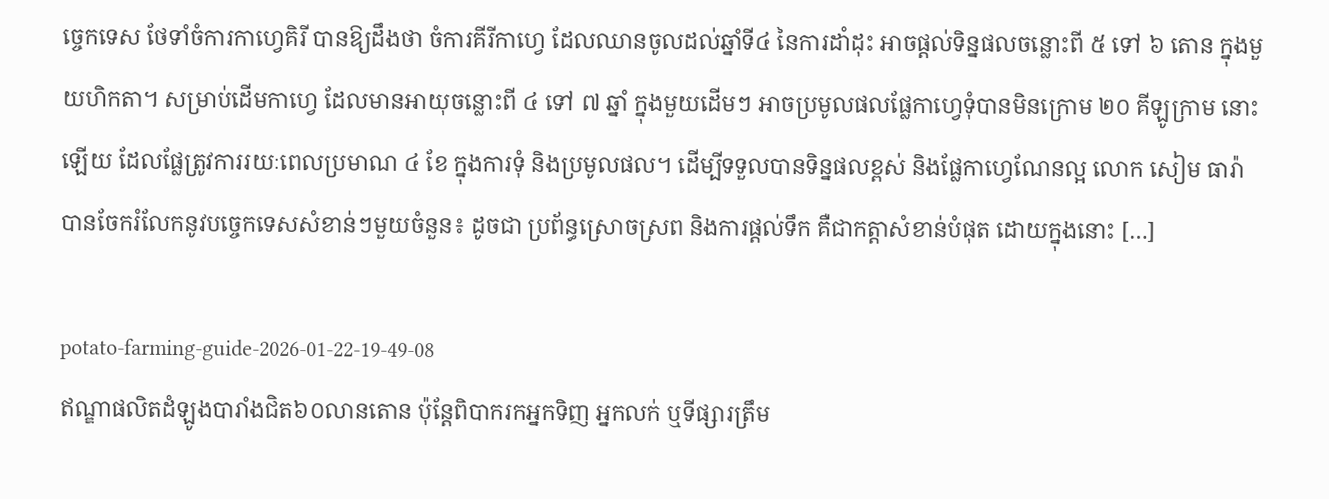ច្ចេកទេស ថែទាំចំការកាហ្វេគិរី បានឱ្យដឹងថា ចំការគីរីកាហ្វេ ដែលឈានចូលដល់ឆ្នាំទី៤ នៃការដាំដុះ អាចផ្តល់ទិន្នផលចន្លោះពី ៥ ទៅ ៦ តោន ក្នុងមួយហិកតា។ សម្រាប់ដើមកាហ្វេ ដែលមានអាយុចន្លោះពី ៤ ទៅ ៧ ឆ្នាំ ក្នុងមួយដើមៗ អាចប្រមូលផលផ្លែកាហ្វេទុំបានមិនក្រោម ២០ គីឡូក្រាម នោះឡើយ ដែលផ្លែត្រូវការរយៈពេលប្រមាណ ៤ ខែ ក្នុងការទុំ និងប្រមូលផល។ ដើម្បីទទួលបានទិន្នផលខ្ពស់ និងផ្លែកាហ្វេណែនល្អ លោក សៀម ធារ៉ា បានចែករំលែកនូវបច្ចេកទេសសំខាន់ៗមួយចំនួន៖ ដូចជា ប្រព័ន្ធស្រោចស្រព និងការផ្តល់ទឹក គឺជាកត្តាសំខាន់បំផុត ដោយក្នុងនោះ […]

potato-farming-guide-2026-01-22-19-49-08
ឥណ្ឌាផលិតដំឡូងបារាំងជិត៦០លានតោន ប៉ុន្តែពិបាករកអ្នកទិញ អ្នកលក់ ឬទីផ្សារត្រឹម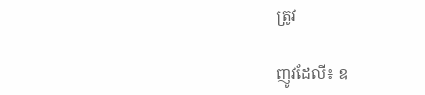ត្រូវ

ញូវដែលី៖ ឧ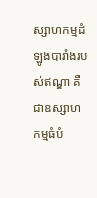ស្សាហកម្មដំឡូងបារាំងរបស់ឥណ្ឌា គឺជាឧស្សាហកម្មធំបំ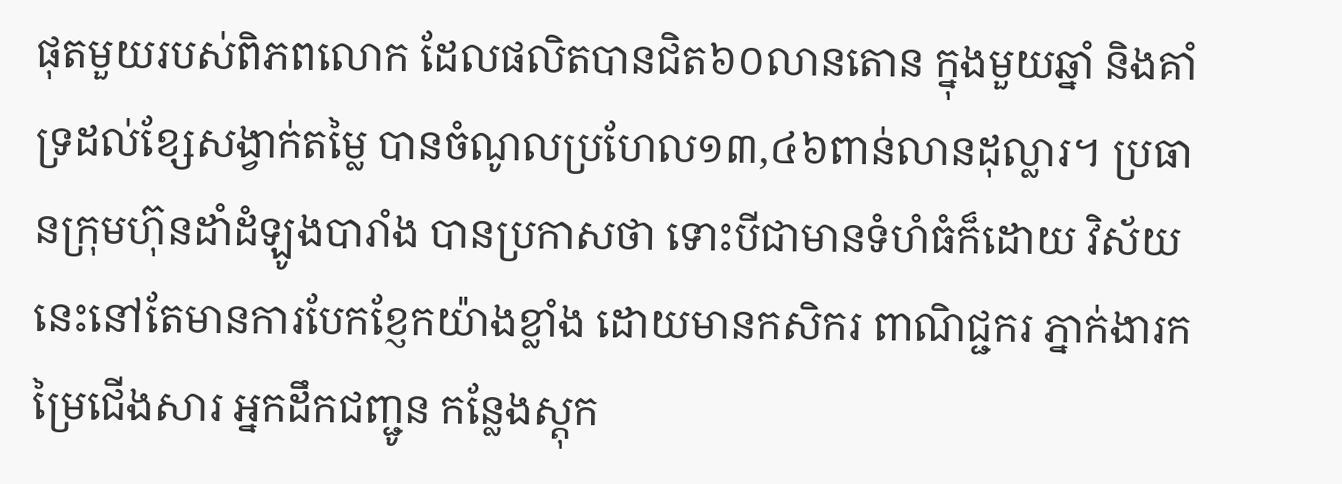ផុតមួយរបស់ពិភពលោក ដែលផលិតបានជិត៦០លានតោន ក្នុងមួយឆ្នាំ និងគាំទ្រដល់ខ្សែសង្វាក់តម្លៃ បានចំណូលប្រហែល១៣,៤៦ពាន់លានដុល្លារ។ ប្រធានក្រុមហ៊ុនដាំដំឡូងបារាំង បានប្រកាសថា ទោះបីជាមានទំហំធំក៏ដោយ វិស័យនេះនៅតែមានការបែកខ្ញែកយ៉ាងខ្លាំង ដោយមានកសិករ ពាណិជ្ជករ ភ្នាក់ងារកម្រៃជើងសារ អ្នកដឹកជញ្ជូន កន្លែងស្តុក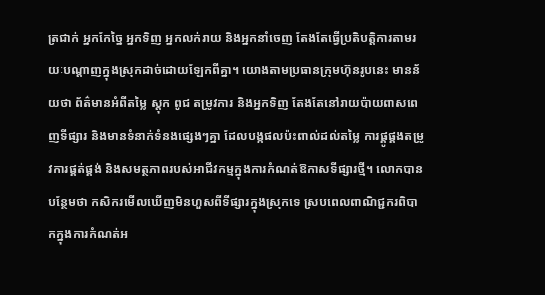ត្រជាក់ អ្នកកែច្នៃ អ្នកទិញ អ្នកលក់រាយ និងអ្នកនាំចេញ តែងតែធ្វើប្រតិបត្តិការតាមរយៈបណ្តាញក្នុងស្រុកដាច់ដោយឡែកពីគ្នា។ យោងតាមប្រធានក្រុមហ៊ុនរូបនេះ មានន័យថា ព័ត៌មានអំពីតម្លៃ ស្តុក ពូជ តម្រូវការ និងអ្នកទិញ តែងតែនៅរាយប៉ាយពាសពេញទីផ្សារ និងមានទំនាក់ទំនងផ្សេងៗគ្នា ដែលបង្កផលប៉ះពាល់ដល់តម្លៃ ការផ្គូផ្គងតម្រូវការផ្គត់ផ្គង់ និងសមត្ថភាពរបស់អាជីវកម្មក្នុងការកំណត់ឱកាសទីផ្សារថ្មី។ លោកបានបន្ថែមថា កសិករមើលឃើញមិនហួសពីទីផ្សារក្នុងស្រុកទេ ស្របពេលពាណិជ្ជករពិបាកក្នុងការកំណត់អ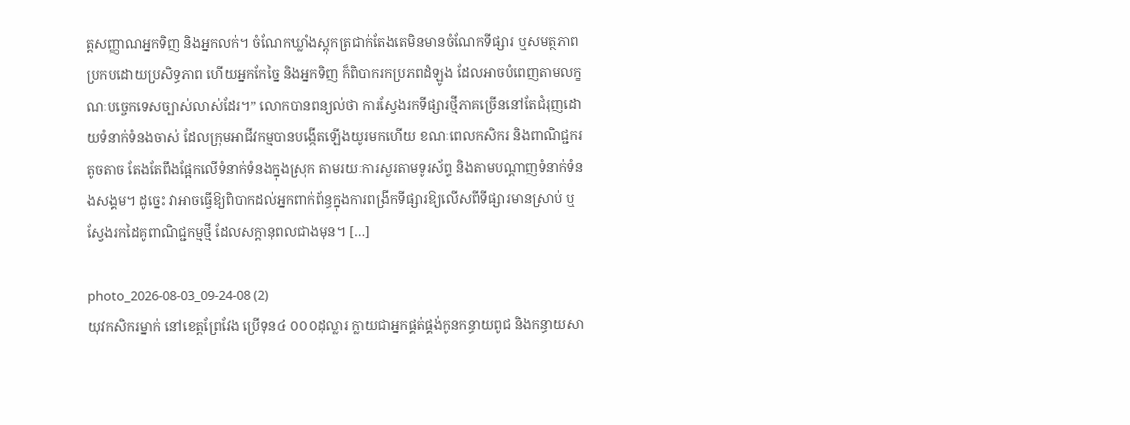ត្តសញ្ញាណអ្នកទិញ និងអ្នកលក់។ ចំណែកឃ្លាំងស្តុកត្រជាក់តែងតេមិនមានចំណែកទីផ្សារ ឬសមត្ថភាពប្រកបដោយប្រសិទ្ធភាព ហើយអ្នកកែច្នៃ និងអ្នកទិញ ក៏ពិបាករកប្រភពដំឡូង ដែលអាចបំពេញតាមលក្ខណៈបច្ចេកទេសច្បាស់លាស់ដែរ។” លោកបានពន្យល់ថា ការស្វែងរកទីផ្សារថ្មីភាគច្រើននៅតែជំរុញដោយទំនាក់ទំនងចាស់ ដែលក្រុមអាជីវកម្មបានបង្កើតឡើងយូរមកហើយ ខណៈពេលកសិករ និងពាណិជ្ជករតូចតាច តែងតែពឹងផ្អែកលើទំនាក់ទំនងក្នុងស្រុក តាមរយៈការសួរតាមទូរស័ព្ទ និងតាមបណ្តាញទំនាក់ទំនងសង្គម។ ដូច្នេះ វាអាចធ្វើឱ្យពិបាកដល់អ្នកពាក់ព័ន្ធក្នុងការពង្រីកទីផ្សារឱ្យលើសពីទីផ្សារមានស្រាប់ ឬស្វែងរកដៃគូពាណិជ្ជកម្មថ្មី ដែលសក្តានុពលជាងមុន។ […]

photo_2026-08-03_09-24-08 (2)
យុវកសិករម្នាក់ នៅខេត្តព្រែវែង ប្រើទុន៤ ០០០ដុល្លារ ក្លាយជាអ្នកផ្គត់ផ្គង់កូនកន្ធាយពូជ និងកន្ធាយសា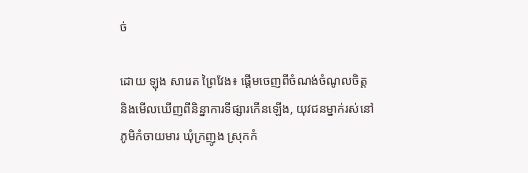ច់

ដោយ ឡុង សារេត ព្រៃវែង៖ ផ្តើមចេញពីចំណង់ចំណូលចិត្ត និងមើលឃើញពីនិន្នាការទីផ្សារកើនឡើង, យុវជនម្នាក់រស់នៅភូមិកំចាយមារ ឃុំក្រញូង ស្រុកកំ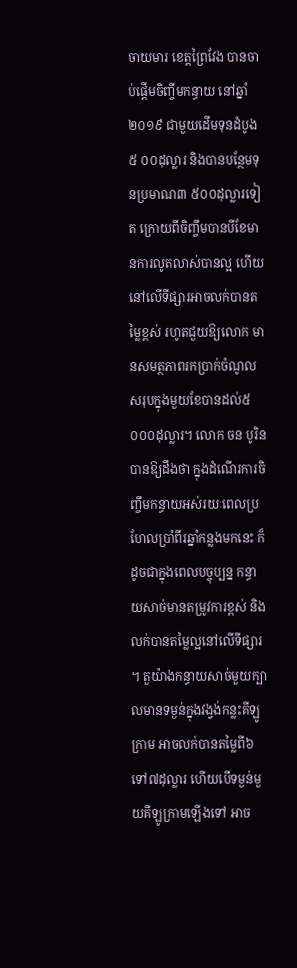ចាយមារ ខេត្តព្រៃវែង បានចាប់ផ្តើមចិញ្ចឹមកន្ធាយ នៅឆ្នាំ២០១៩ ជាមួយដើមទុនដំបូង៥ ០០ដុល្លារ និងបានបន្ថែមទុនប្រមាណ៣ ៥០០ដុល្លារទៀត ក្រោយពីចិញ្ចឹមបានបីខែមានការលូតលាស់បានល្អ ហើយនៅលើទីផ្សារអាចលក់បានតម្លៃខ្ពស់ រហូតជួយឱ្យលោក មានសមត្ថភាពរកប្រាក់ចំណូលសរុបក្នុងមួយខែបានដល់៥ ០០០ដុល្លារ។ លោក ចន បូរិន បានឱ្យដឹងថា ក្នុងដំណើរការចិញ្ចឹមកន្ធាយអស់រយៈពេលប្រហែលប្រាំពីរឆ្នាំកន្លងមកនេះ ក៏ដូចជាក្នុងពេលបច្ចុប្បន្ន កន្ធាយសាច់មានតម្រូវការខ្ពស់ និងលក់បានតម្លៃល្អនៅលើទីផ្សារ។ តួយ៉ាងកន្ធាយសាច់មួយក្បាលមានទម្ងន់ក្នុងវង្វង់កន្លះគីឡូក្រាម អាចលក់បានតម្លៃពី៦ទៅ៧ដុល្លារ ហើយបើទម្ងន់មួយគីឡូក្រាមឡើងទៅ អាច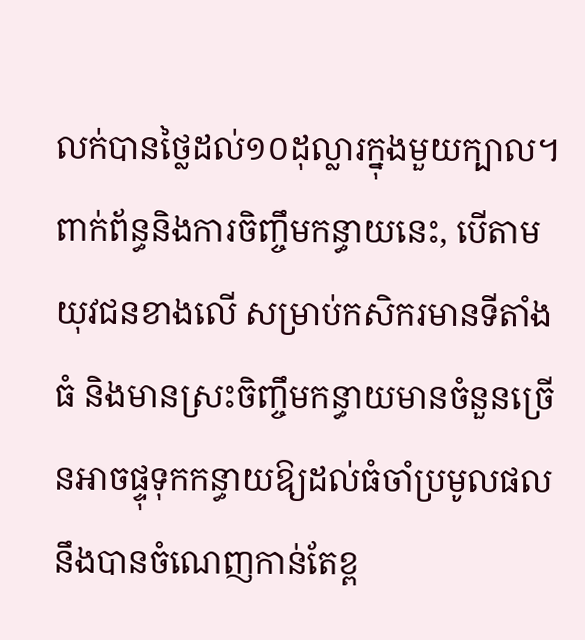លក់បានថ្លៃដល់១០ដុល្លារក្នុងមួយក្បាល។ ពាក់ព័ន្ធនិងការចិញ្ចឹមកន្ធាយនេះ, បើតាមយុវជនខាងលើ សម្រាប់កសិករមានទីតាំងធំ និងមានស្រះចិញ្ចឹមកន្ធាយមានចំនួនច្រើនអាចផ្ទុទុកកន្ធាយឱ្យដល់ធំចាំប្រមូលផលនឹងបានចំណេញកាន់តែខ្ព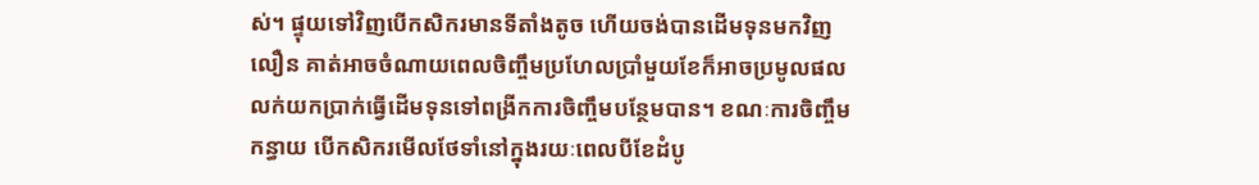ស់។ ផ្ទុយទៅវិញបើកសិករមានទីតាំងតូច ហើយចង់បានដើមទុនមកវិញលឿន គាត់អាចចំណាយពេលចិញ្ចឹមប្រហែលប្រាំមួយខែក៏អាចប្រមូលផលលក់យកប្រាក់ធ្វើដើមទុនទៅពង្រីកការចិញ្ចឹមបន្ថែមបាន។ ខណៈការចិញ្ចឹមកន្ធាយ បើកសិករមើលថែទាំនៅក្នុងរយៈពេលបីខែដំបូ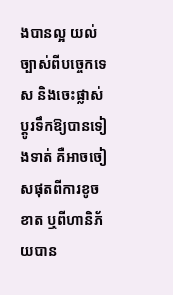ងបានល្អ យល់ច្បាស់ពីបច្ចេកទេស និងចេះផ្លាស់ប្តូរទឹកឱ្យបានទៀងទាត់ គឺអាចចៀសផុតពីការខូចខាត ឬពីហានិភ័យបាន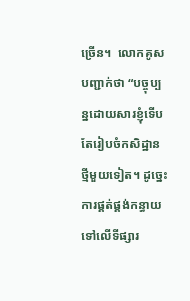ច្រើន។  លោកគូសបញ្ជាក់ថា “បច្ចុប្បន្នដោយសារខ្ញុំទើបតែរៀបចំកសិដ្ឋានថ្មីមួយទៀត។ ដូច្នេះការផ្គត់ផ្គង់កន្ធាយទៅលើទីផ្សារ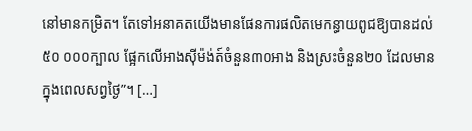នៅមានកម្រិត។ តែទៅអនាគតយើងមានផែនការផលិតមេកន្ធាយពូជឱ្យបានដល់៥០ ០០០ក្បាល ផ្អែកលើអាងស៊ីម៉ង់ត៍ចំនួន៣០អាង និងស្រះចំនួន២០ ដែលមានក្នុងពេលសព្វថ្ងៃ”។ […]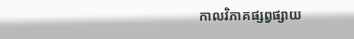កាលវិភាគផ្សព្វផ្សាយ